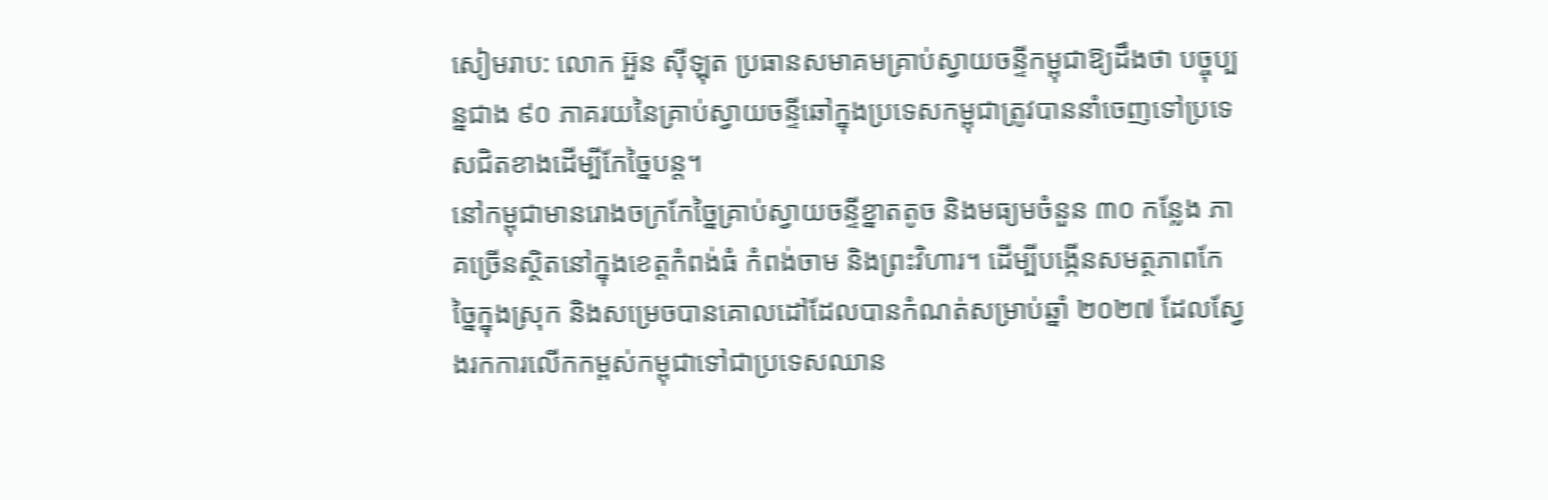សៀមរាប: លោក អ៊ួន ស៊ីឡុត ប្រធានសមាគមគ្រាប់ស្វាយចន្ទីកម្ពុជាឱ្យដឹងថា បច្ចុប្បន្នជាង ៩០ ភាគរយនៃគ្រាប់ស្វាយចន្ទីឆៅក្នុងប្រទេសកម្ពុជាត្រូវបាននាំចេញទៅប្រទេសជិតខាងដើម្បីកែច្នៃបន្ត។
នៅកម្ពុជាមានរោងចក្រកែច្នៃគ្រាប់ស្វាយចន្ទីខ្នាតតូច និងមធ្យមចំនួន ៣០ កន្លែង ភាគច្រើនស្ថិតនៅក្នុងខេត្តកំពង់ធំ កំពង់ចាម និងព្រះវិហារ។ ដើម្បីបង្កើនសមត្ថភាពកែច្នៃក្នុងស្រុក និងសម្រេចបានគោលដៅដែលបានកំណត់សម្រាប់ឆ្នាំ ២០២៧ ដែលស្វែងរកការលើកកម្ពស់កម្ពុជាទៅជាប្រទេសឈាន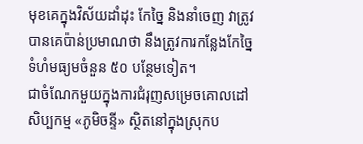មុខគេក្នុងវិស័យដាំដុះ កែច្នៃ និងនាំចេញ វាត្រូវបានគេប៉ាន់ប្រមាណថា នឹងត្រូវការកន្លែងកែច្នៃទំហំមធ្យមចំនួន ៥០ បន្ថែមទៀត។
ជាចំណែកមួយក្នុងការជំរុញសម្រេចគោលដៅ សិប្បកម្ម «ភូមិចន្ទី» ស្ថិតនៅក្នុងស្រុកប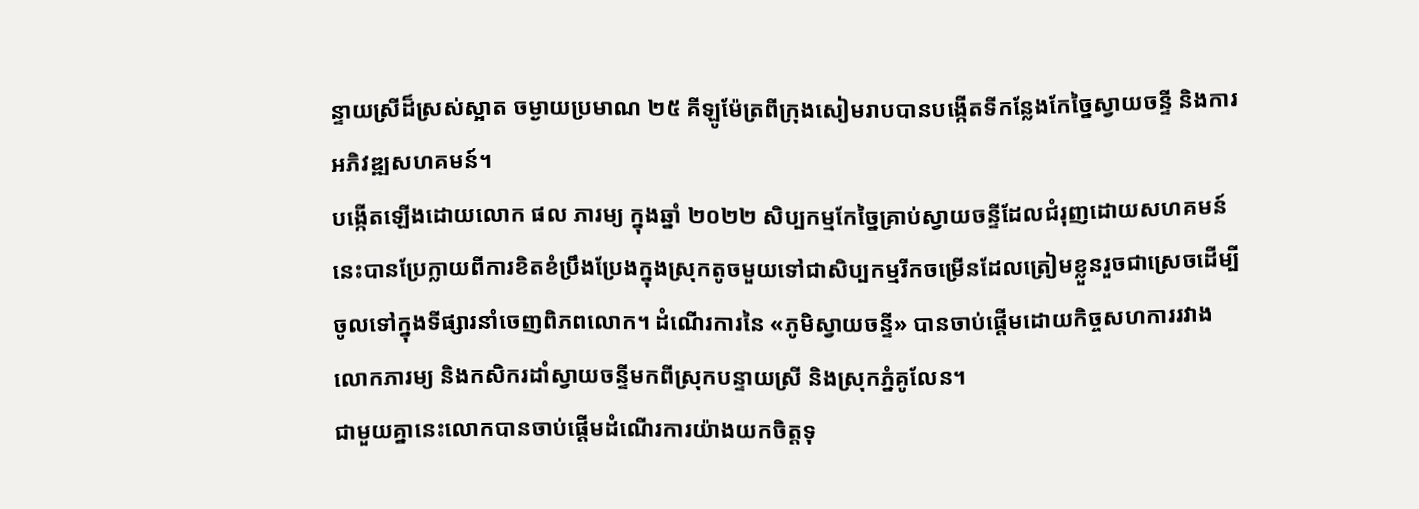ន្ទាយស្រីដ៏ស្រស់ស្អាត ចម្ងាយប្រមាណ ២៥ គីឡូម៉ែត្រពីក្រុងសៀមរាបបានបង្កើតទីកន្លែងកែច្នៃស្វាយចន្ទី និងការអភិវឌ្ឍសហគមន៍។
បង្កើតឡើងដោយលោក ផល ភារម្យ ក្នុងឆ្នាំ ២០២២ សិប្បកម្មកែច្នៃគ្រាប់ស្វាយចន្ទីដែលជំរុញដោយសហគមន៍នេះបានប្រែក្លាយពីការខិតខំប្រឹងប្រែងក្នុងស្រុកតូចមួយទៅជាសិប្បកម្មរីកចម្រើនដែលត្រៀមខ្លួនរួចជាស្រេចដើម្បីចូលទៅក្នុងទីផ្សារនាំចេញពិភពលោក។ ដំណើរការនៃ «ភូមិស្វាយចន្ទី» បានចាប់ផ្តើមដោយកិច្ចសហការរវាងលោកភារម្យ និងកសិករដាំស្វាយចន្ទីមកពីស្រុកបន្ទាយស្រី និងស្រុកភ្នំគូលែន។
ជាមួយគ្នានេះលោកបានចាប់ផ្ដើមដំណើរការយ៉ាងយកចិត្តទុ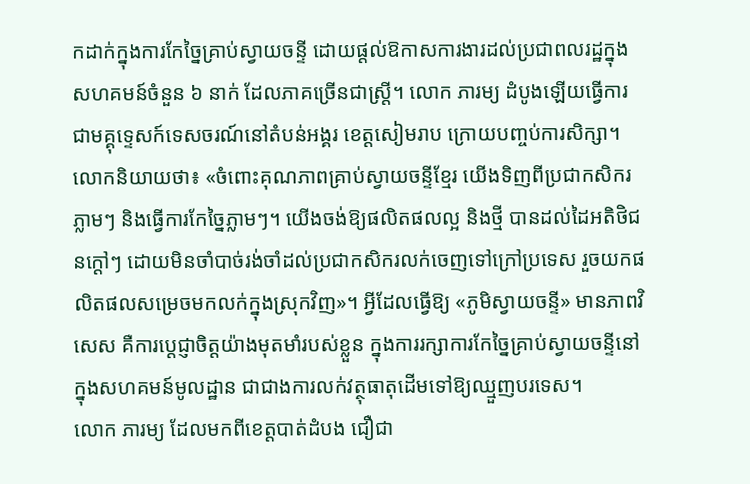កដាក់ក្នុងការកែច្នៃគ្រាប់ស្វាយចន្ទី ដោយផ្តល់ឱកាសការងារដល់ប្រជាពលរដ្ឋក្នុងសហគមន៍ចំនួន ៦ នាក់ ដែលភាគច្រើនជាស្ត្រី។ លោក ភារម្យ ដំបូងឡើយធ្វើការជាមគ្គុទ្ទេសក៍ទេសចរណ៍នៅតំបន់អង្គរ ខេត្តសៀមរាប ក្រោយបញ្ចប់ការសិក្សា។
លោកនិយាយថា៖ «ចំពោះគុណភាពគ្រាប់ស្វាយចន្ទីខ្មែរ យើងទិញពីប្រជាកសិករភ្លាមៗ និងធ្វើការកែច្នៃភ្លាមៗ។ យើងចង់ឱ្យផលិតផលល្អ និងថ្មី បានដល់ដៃអតិថិជនក្ដៅៗ ដោយមិនចាំបាច់រង់ចាំដល់ប្រជាកសិករលក់ចេញទៅក្រៅប្រទេស រួចយកផលិតផលសម្រេចមកលក់ក្នុងស្រុកវិញ»។ អ្វីដែលធ្វើឱ្យ «ភូមិស្វាយចន្ទី» មានភាពវិសេស គឺការប្តេជ្ញាចិត្តយ៉ាងមុតមាំរបស់ខ្លួន ក្នុងការរក្សាការកែច្នៃគ្រាប់ស្វាយចន្ទីនៅក្នុងសហគមន៍មូលដ្ឋាន ជាជាងការលក់វត្ថុធាតុដើមទៅឱ្យឈ្មួញបរទេស។
លោក ភារម្យ ដែលមកពីខេត្តបាត់ដំបង ជឿជា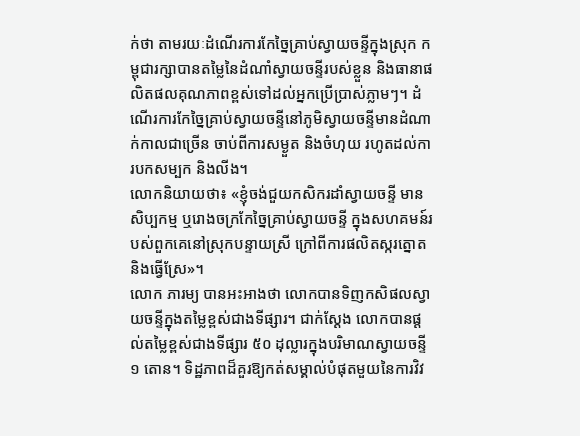ក់ថា តាមរយៈដំណើរការកែច្នៃគ្រាប់ស្វាយចន្ទីក្នុងស្រុក កម្ពុជារក្សាបានតម្លៃនៃដំណាំស្វាយចន្ទីរបស់ខ្លួន និងធានាផលិតផលគុណភាពខ្ពស់ទៅដល់អ្នកប្រើប្រាស់ភ្លាមៗ។ ដំណើរការកែច្នៃគ្រាប់ស្វាយចន្ទីនៅភូមិស្វាយចន្ទីមានដំណាក់កាលជាច្រើន ចាប់ពីការសម្ងួត និងចំហុយ រហូតដល់ការបកសម្បក និងលីង។
លោកនិយាយថា៖ «ខ្ញុំចង់ជួយកសិករដាំស្វាយចន្ទី មានសិប្បកម្ម ឬរោងចក្រកែច្នៃគ្រាប់ស្វាយចន្ទី ក្នុងសហគមន៍របស់ពួកគេនៅស្រុកបន្ទាយស្រី ក្រៅពីការផលិតស្ករត្នោត និងធ្វើស្រែ»។
លោក ភារម្យ បានអះអាងថា លោកបានទិញកសិផលស្វាយចន្ទីក្នុងតម្លៃខ្ពស់ជាងទីផ្សារ។ ជាក់ស្ដែង លោកបានផ្ដល់តម្លៃខ្ពស់ជាងទីផ្សារ ៥០ ដុល្លារក្នុងបរិមាណស្វាយចន្ទី ១ តោន។ ទិដ្ឋភាពដ៏គួរឱ្យកត់សម្គាល់បំផុតមួយនៃការវិវ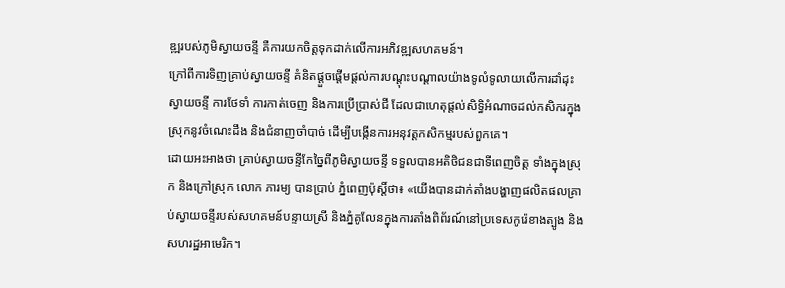ឌ្ឍរបស់ភូមិស្វាយចន្ទី គឺការយកចិត្តទុកដាក់លើការអភិវឌ្ឍសហគមន៍។
ក្រៅពីការទិញគ្រាប់ស្វាយចន្ទី គំនិតផ្តួចផ្តើមផ្តល់ការបណ្តុះបណ្តាលយ៉ាងទូលំទូលាយលើការដាំដុះស្វាយចន្ទី ការថែទាំ ការកាត់ចេញ និងការប្រើប្រាស់ជី ដែលជាហេតុផ្តល់សិទ្ធិអំណាចដល់កសិករក្នុងស្រុកនូវចំណេះដឹង និងជំនាញចាំបាច់ ដើម្បីបង្កើនការអនុវត្តកសិកម្មរបស់ពួកគេ។
ដោយអះអាងថា គ្រាប់ស្វាយចន្ទីកែច្នៃពីភូមិស្វាយចន្ទី ទទួលបានអតិថិជនជាទីពេញចិត្ត ទាំងក្នុងស្រុក និងក្រៅស្រុក លោក ភារម្យ បានប្រាប់ ភ្នំពេញប៉ុស្តិ៍ថា៖ «យើងបានដាក់តាំងបង្ហាញផលិតផលគ្រាប់ស្វាយចន្ទីរបស់សហគមន៍បន្ទាយស្រី និងភ្នំគូលែនក្នុងការតាំងពិព័រណ៍នៅប្រទេសកូរ៉េខាងត្បូង និងសហរដ្ឋអាមេរិក។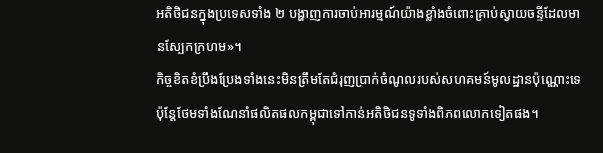អតិថិជនក្នុងប្រទេសទាំង ២ បង្ហាញការចាប់អារម្មណ៍យ៉ាងខ្លាំងចំពោះគ្រាប់ស្វាយចន្ទីដែលមានស្បែកក្រហម»។
កិច្ចខិតខំប្រឹងប្រែងទាំងនេះមិនត្រឹមតែជំរុញប្រាក់ចំណូលរបស់សហគមន៍មូលដ្ឋានប៉ុណ្ណោះទេ ប៉ុន្តែថែមទាំងណែនាំផលិតផលកម្ពុជាទៅកាន់អតិថិជនទូទាំងពិភពលោកទៀតផង។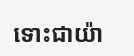ទោះជាយ៉ា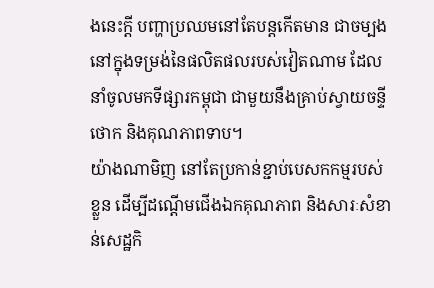ងនេះក្តី បញ្ហាប្រឈមនៅតែបន្តកើតមាន ជាចម្បងនៅក្នុងទម្រង់នៃផលិតផលរបស់វៀតណាម ដែលនាំចូលមកទីផ្សារកម្ពុជា ជាមួយនឹងគ្រាប់ស្វាយចន្ទីថោក និងគុណភាពទាប។
យ៉ាងណាមិញ នៅតែប្រកាន់ខ្ជាប់បេសកកម្មរបស់ខ្លួន ដើម្បីដណ្តើមជើងឯកគុណភាព និងសារៈសំខាន់សេដ្ឋកិ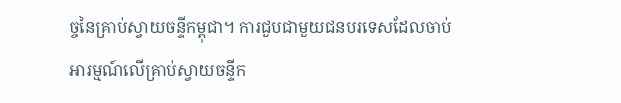ច្ចនៃគ្រាប់ស្វាយចន្ទីកម្ពុជា។ ការជួបជាមួយជនបរទេសដែលចាប់អារម្មណ៍លើគ្រាប់ស្វាយចន្ទីក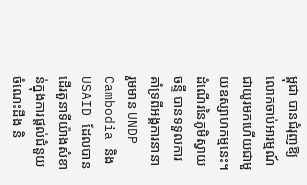ម្ពុជា បានជំរុញឱ្យលោកចាប់អារម្មណ៍ជាយូរមកហើយជាមួយឧស្សាហកម្មនេះ។
ដំណើរនៃភូមិស្វាយចន្ទី បានទទួលការគាំទ្រពីអង្គការនានា រួមមាន UNDP Cambodia និង USAID ដែលបានដើរតួនាទីយ៉ាងសំខាន់ក្នុងការផ្តល់ជំនួយ ចំណេះដឹង និ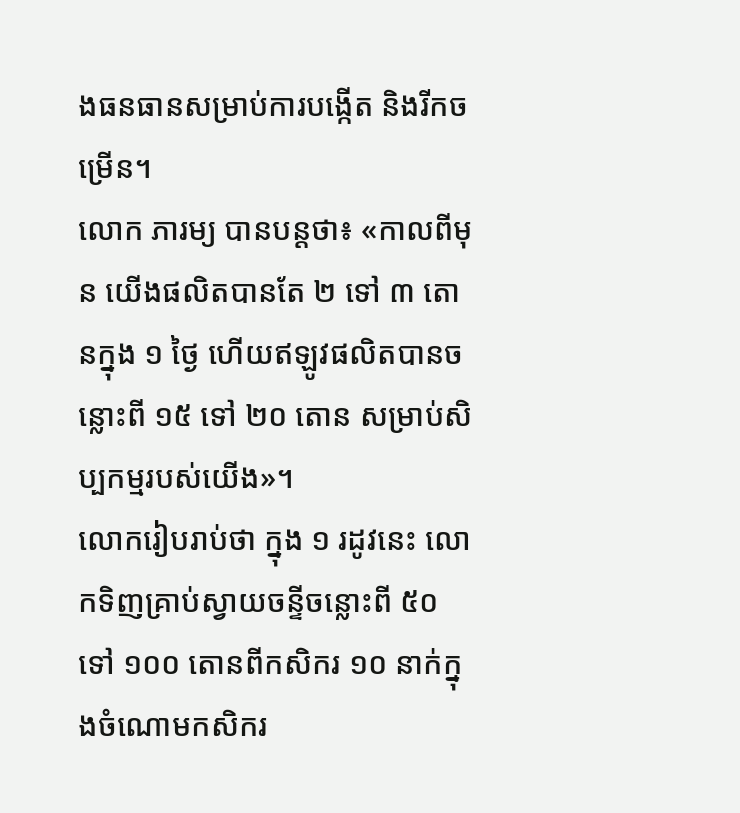ងធនធានសម្រាប់ការបង្កើត និងរីកចម្រើន។
លោក ភារម្យ បានបន្តថា៖ «កាលពីមុន យើងផលិតបានតែ ២ ទៅ ៣ តោនក្នុង ១ ថ្ងៃ ហើយឥឡូវផលិតបានចន្លោះពី ១៥ ទៅ ២០ តោន សម្រាប់សិប្បកម្មរបស់យើង»។
លោករៀបរាប់ថា ក្នុង ១ រដូវនេះ លោកទិញគ្រាប់ស្វាយចន្ទីចន្លោះពី ៥០ ទៅ ១០០ តោនពីកសិករ ១០ នាក់ក្នុងចំណោមកសិករ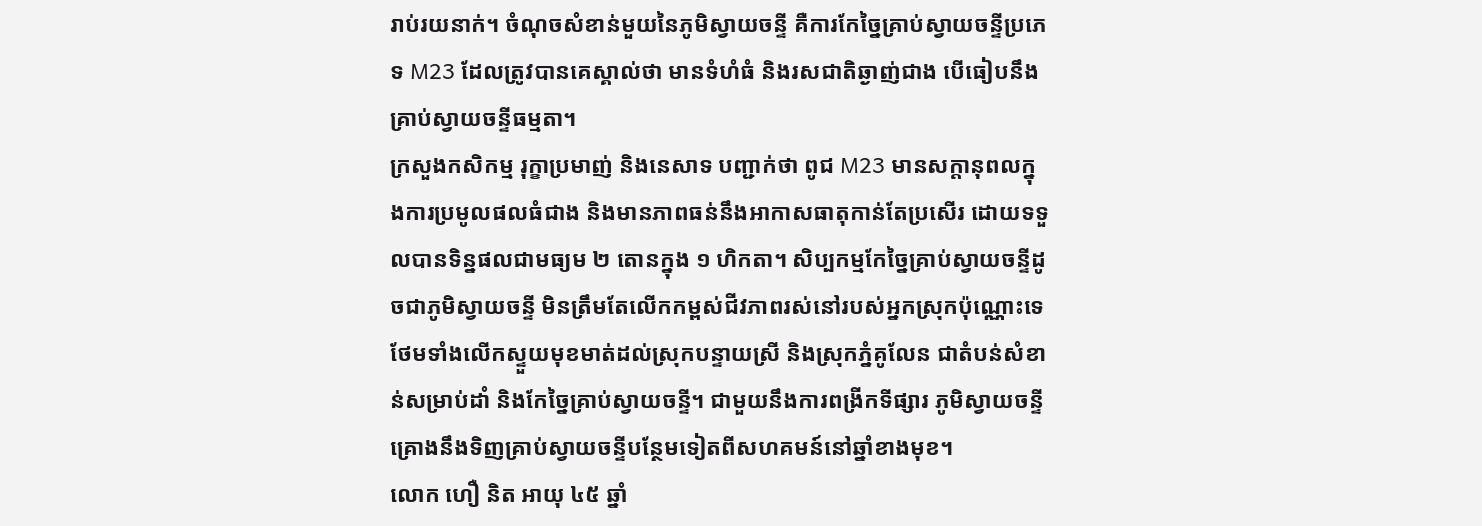រាប់រយនាក់។ ចំណុចសំខាន់មួយនៃភូមិស្វាយចន្ទី គឺការកែច្នៃគ្រាប់ស្វាយចន្ទីប្រភេទ M23 ដែលត្រូវបានគេស្គាល់ថា មានទំហំធំ និងរសជាតិឆ្ងាញ់ជាង បើធៀបនឹងគ្រាប់ស្វាយចន្ទីធម្មតា។
ក្រសួងកសិកម្ម រុក្ខាប្រមាញ់ និងនេសាទ បញ្ជាក់ថា ពូជ M23 មានសក្តានុពលក្នុងការប្រមូលផលធំជាង និងមានភាពធន់នឹងអាកាសធាតុកាន់តែប្រសើរ ដោយទទួលបានទិន្នផលជាមធ្យម ២ តោនក្នុង ១ ហិកតា។ សិប្បកម្មកែច្នៃគ្រាប់ស្វាយចន្ទីដូចជាភូមិស្វាយចន្ទី មិនត្រឹមតែលើកកម្ពស់ជីវភាពរស់នៅរបស់អ្នកស្រុកប៉ុណ្ណោះទេ ថែមទាំងលើកស្ទួយមុខមាត់ដល់ស្រុកបន្ទាយស្រី និងស្រុកភ្នំគូលែន ជាតំបន់សំខាន់សម្រាប់ដាំ និងកែច្នៃគ្រាប់ស្វាយចន្ទី។ ជាមួយនឹងការពង្រីកទីផ្សារ ភូមិស្វាយចន្ទីគ្រោងនឹងទិញគ្រាប់ស្វាយចន្ទីបន្ថែមទៀតពីសហគមន៍នៅឆ្នាំខាងមុខ។
លោក ហឿ និត អាយុ ៤៥ ឆ្នាំ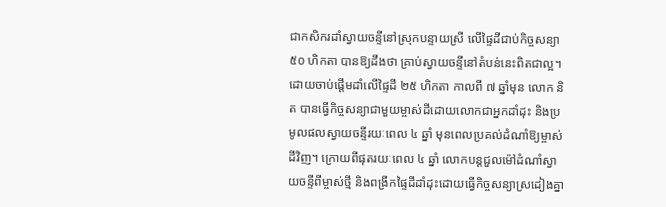ជាកសិករដាំស្វាយចន្ទីនៅស្រុកបន្ទាយស្រី លើផ្ទៃដីជាប់កិច្ចសន្យា ៥០ ហិកតា បានឱ្យដឹងថា គ្រាប់ស្វាយចន្ទីនៅតំបន់នេះពិតជាល្អ។ ដោយចាប់ផ្ដើមដាំលើផ្ទៃដី ២៥ ហិកតា កាលពី ៧ ឆ្នាំមុន លោក និត បានធ្វើកិច្ចសន្យាជាមួយម្ចាស់ដីដោយលោកជាអ្នកដាំដុះ និងប្រមូលផលស្វាយចន្ទីរយៈពេល ៤ ឆ្នាំ មុនពេលប្រគល់ដំណាំឱ្យម្ចាស់ដីវិញ។ ក្រោយពីផុតរយៈពេល ៤ ឆ្នាំ លោកបន្ដជួលម៉ៅដំណាំស្វាយចន្ទីពីម្ចាស់ថ្មី និងពង្រីកផ្ទៃដីដាំដុះដោយធ្វើកិច្ចសន្យាស្រដៀងគ្នា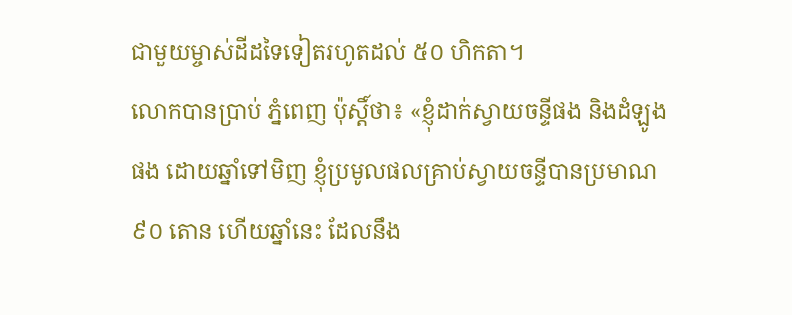ជាមួយម្ចាស់ដីដទៃទៀតរហូតដល់ ៥០ ហិកតា។
លោកបានប្រាប់ ភ្នំពេញ ប៉ុស្ដិ៍ថា៖ «ខ្ញុំដាក់ស្វាយចន្ទីផង និងដំឡូងផង ដោយឆ្នាំទៅមិញ ខ្ញុំប្រមូលផលគ្រាប់ស្វាយចន្ទីបានប្រមាណ ៩០ តោន ហើយឆ្នាំនេះ ដែលនឹង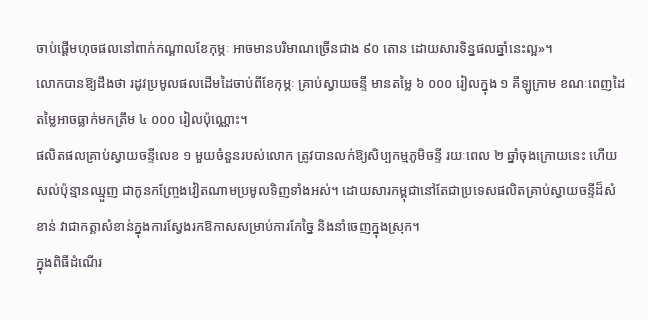ចាប់ផ្ដើមហុចផលនៅពាក់កណ្ដាលខែកុម្ភៈ អាចមានបរិមាណច្រើនជាង ៩០ តោន ដោយសារទិន្នផលឆ្នាំនេះល្អ»។
លោកបានឱ្យដឹងថា រដូវប្រមូលផលដើមដៃចាប់ពីខែកុម្ភៈ គ្រាប់ស្វាយចន្ទី មានតម្លៃ ៦ ០០០ រៀលក្នុង ១ គីឡូក្រាម ខណៈពេញដៃតម្លៃអាចធ្លាក់មកត្រឹម ៤ ០០០ រៀលប៉ុណ្ណោះ។
ផលិតផលគ្រាប់ស្វាយចន្ទីលេខ ១ មួយចំនួនរបស់លោក ត្រូវបានលក់ឱ្យសិប្បកម្មភូមិចន្ទី រយៈពេល ២ ឆ្នាំចុងក្រោយនេះ ហើយសល់ប៉ុន្មានឈ្មួញ ជាកូនកញ្ច្រែងវៀតណាមប្រមូលទិញទាំងអស់។ ដោយសារកម្ពុជានៅតែជាប្រទេសផលិតគ្រាប់ស្វាយចន្ទីដ៏សំខាន់ វាជាកត្តាសំខាន់ក្នុងការស្វែងរកឱកាសសម្រាប់ការកែច្នៃ និងនាំចេញក្នុងស្រុក។
ក្នុងពិធីដំណើរ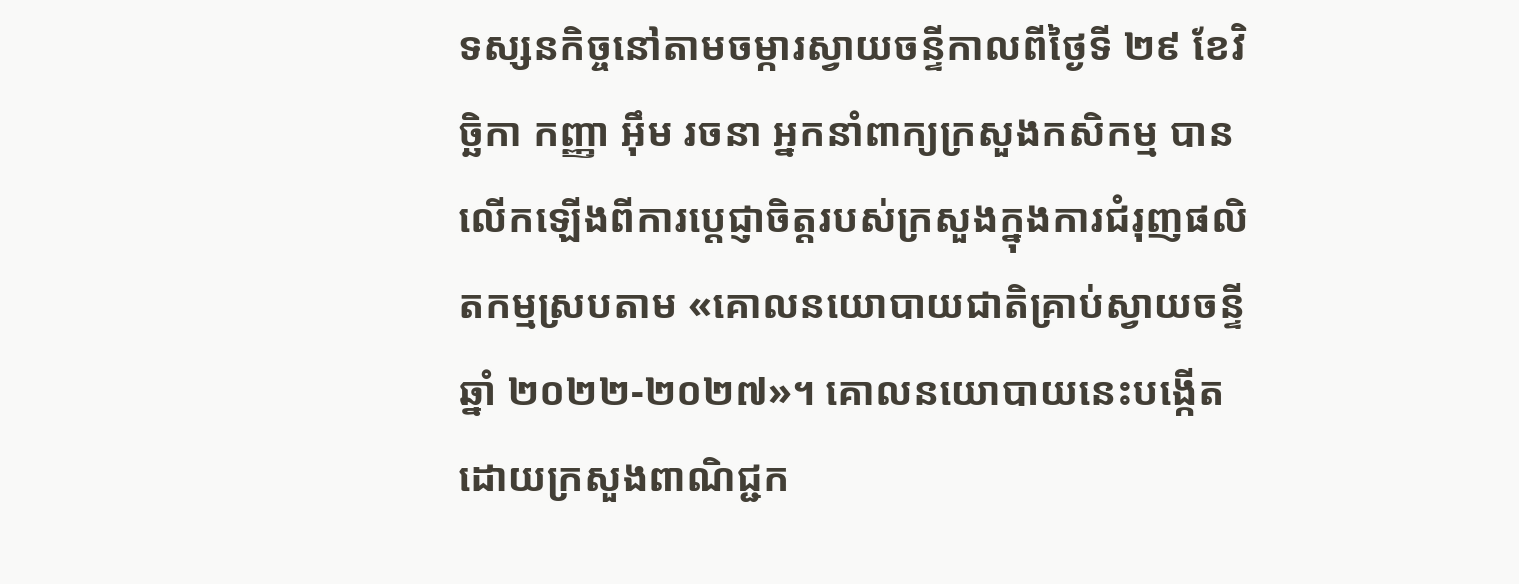ទស្សនកិច្ចនៅតាមចម្ការស្វាយចន្ទីកាលពីថ្ងៃទី ២៩ ខែវិច្ឆិកា កញ្ញា អ៊ឹម រចនា អ្នកនាំពាក្យក្រសួងកសិកម្ម បានលើកឡើងពីការប្តេជ្ញាចិត្តរបស់ក្រសួងក្នុងការជំរុញផលិតកម្មស្របតាម «គោលនយោបាយជាតិគ្រាប់ស្វាយចន្ទីឆ្នាំ ២០២២-២០២៧»។ គោលនយោបាយនេះបង្កើតដោយក្រសួងពាណិជ្ជក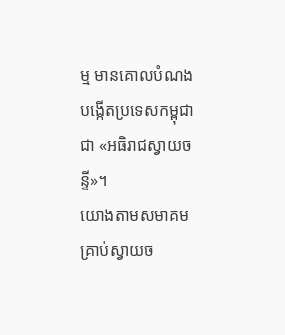ម្ម មានគោលបំណងបង្កើតប្រទេសកម្ពុជាជា «អធិរាជស្វាយចន្ទី»។
យោងតាមសមាគមគ្រាប់ស្វាយច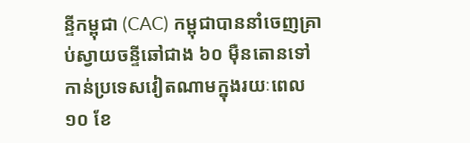ន្ទីកម្ពុជា (CAC) កម្ពុជាបាននាំចេញគ្រាប់ស្វាយចន្ទីឆៅជាង ៦០ ម៉ឺនតោនទៅកាន់ប្រទេសវៀតណាមក្នុងរយៈពេល ១០ ខែ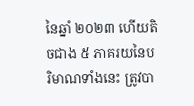នៃឆ្នាំ ២០២៣ ហើយតិចជាង ៥ ភាគរយនៃបរិមាណទាំងនេះ ត្រូវបា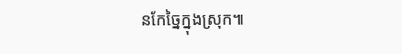នកែច្នៃក្នុងស្រុក៕